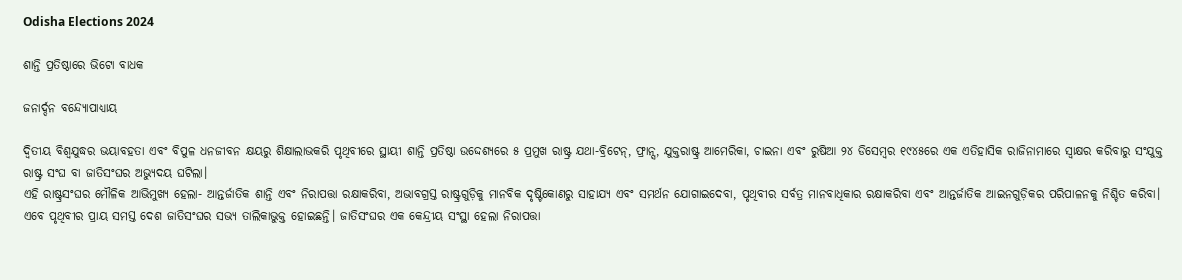Odisha Elections 2024

ଶାନ୍ତି ପ୍ରତିଷ୍ଠାରେ ଭିଟୋ ବାଧକ

ଜନାର୍ଦ୍ଦନ ବନ୍ଦ୍ୟୋପାଧ୍ୟାୟ

ଦ୍ୱିତୀୟ ବିଶ୍ୱଯୁଦ୍ଧର ଭୟାବହତା ଏବଂ ବିପୁଳ ଧନଜୀବନ କ୍ଷୟରୁ ଶିକ୍ଷାଲାଭକରି ପୃଥିବୀରେ ସ୍ଥାୟୀ ଶାନ୍ତି ପ୍ରତିଷ୍ଠା ଉଦ୍ଦେଶ୍ୟରେ ୫ ପ୍ରମୁଖ ରାଷ୍ଟ୍ର ଯଥା-ବ୍ରିଟେନ୍‌, ଫ୍ରାନ୍ସ, ଯୁକ୍ତରାଷ୍ଟ୍ର ଆମେରିକା, ଚାଇନା ଏବଂ ରୁଷିଆ ୨୪ ଡିସେମ୍ବର ୧୯୪୫ରେ ଏକ ଏତିହାସିକ ରାଜିନାମାରେ ସ୍ବାକ୍ଷର କରିବାରୁ ସଂଯୁକ୍ତ ରାଷ୍ଟ୍ର ସଂଘ ବା ଜାତିସଂଘର ଅଭ୍ୟୁଦୟ ଘଟିଲା।
ଏହି ରାଷ୍ଟ୍ରସଂଘର ମୌଳିକ ଆଭିମୁଖ୍ୟ ହେଲା- ଆନ୍ତର୍ଜାତିକ ଶାନ୍ତି ଏବଂ ନିରାପତ୍ତା ରକ୍ଷାକରିବା, ଅଭାବଗ୍ରସ୍ତ ରାଷ୍ଟ୍ରଗୁଡ଼ିକୁ ମାନବିକ ଦୃଷ୍ଟିକୋଣରୁ ସାହାଯ୍ୟ ଏବଂ ସମର୍ଥନ ଯୋଗାଇଦେବା, ପୃଥିବୀର ସର୍ବତ୍ର ମାନବାଧିକାର ରକ୍ଷାକରିବା ଏବଂ ଆନ୍ତର୍ଜାତିକ ଆଇନଗୁଡ଼ିକର ପରିପାଳନକୁ ନିଶ୍ଚିତ କରିବା। ଏବେ ପୃଥିବୀର ପ୍ରାୟ ସମସ୍ତ ଦେଶ ଜାତିସଂଘର ସଭ୍ୟ ତାଲିକାଭୁକ୍ତ ହୋଇଛନ୍ତି। ଜାତିସଂଘର ଏକ କେନ୍ଦ୍ରୀୟ ସଂସ୍ଥା ହେଲା ନିରାପତ୍ତା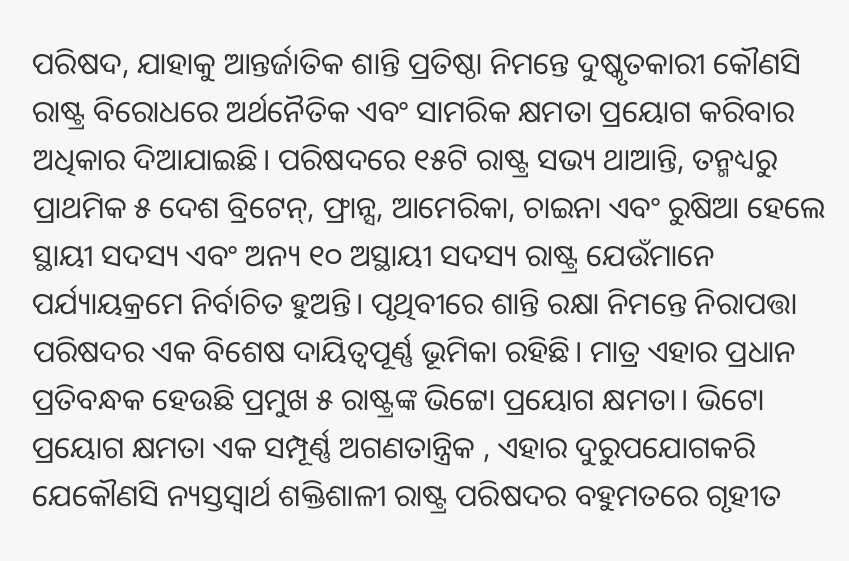ପରିଷଦ, ଯାହାକୁ ଆନ୍ତର୍ଜାତିକ ଶାନ୍ତି ପ୍ରତିଷ୍ଠା ନିମନ୍ତେ ଦୁଷ୍କୃତକାରୀ କୌଣସି ରାଷ୍ଟ୍ର ବିରୋଧରେ ଅର୍ଥନୈତିକ ଏବଂ ସାମରିକ କ୍ଷମତା ପ୍ରୟୋଗ କରିବାର ଅଧିକାର ଦିଆଯାଇଛି। ପରିଷଦରେ ୧୫ଟି ରାଷ୍ଟ୍ର ସଭ୍ୟ ଥାଆନ୍ତି, ତନ୍ମଧ୍ୟରୁ ପ୍ରାଥମିକ ୫ ଦେଶ ବ୍ରିଟେନ୍‌, ଫ୍ରାନ୍ସ, ଆମେରିକା, ଚାଇନା ଏବଂ ରୁଷିଆ ହେଲେ ସ୍ଥାୟୀ ସଦସ୍ୟ ଏବଂ ଅନ୍ୟ ୧୦ ଅସ୍ଥାୟୀ ସଦସ୍ୟ ରାଷ୍ଟ୍ର ଯେଉଁମାନେ ପର୍ଯ୍ୟାୟକ୍ରମେ ନିର୍ବାଚିତ ହୁଅନ୍ତି। ପୃଥିବୀରେ ଶାନ୍ତି ରକ୍ଷା ନିମନ୍ତେ ନିରାପତ୍ତା ପରିଷଦର ଏକ ବିଶେଷ ଦାୟିତ୍ୱପୂର୍ଣ୍ଣ ଭୂମିକା ରହିଛି। ମାତ୍ର ଏହାର ପ୍ରଧାନ ପ୍ରତିବନ୍ଧକ ହେଉଛି ପ୍ରମୁଖ ୫ ରାଷ୍ଟ୍ରଙ୍କ ଭିଟ୍ଟୋ ପ୍ରୟୋଗ କ୍ଷମତା। ଭିଟୋ ପ୍ରୟୋଗ କ୍ଷମତା ଏକ ସମ୍ପୂର୍ଣ୍ଣ ଅଗଣତାନ୍ତ୍ରିକ , ଏହାର ଦୁରୁପଯୋଗକରି ଯେକୌଣସି ନ୍ୟସ୍ତସ୍ବାର୍ଥ ଶକ୍ତିଶାଳୀ ରାଷ୍ଟ୍ର ପରିଷଦର ବହୁମତରେ ଗୃହୀତ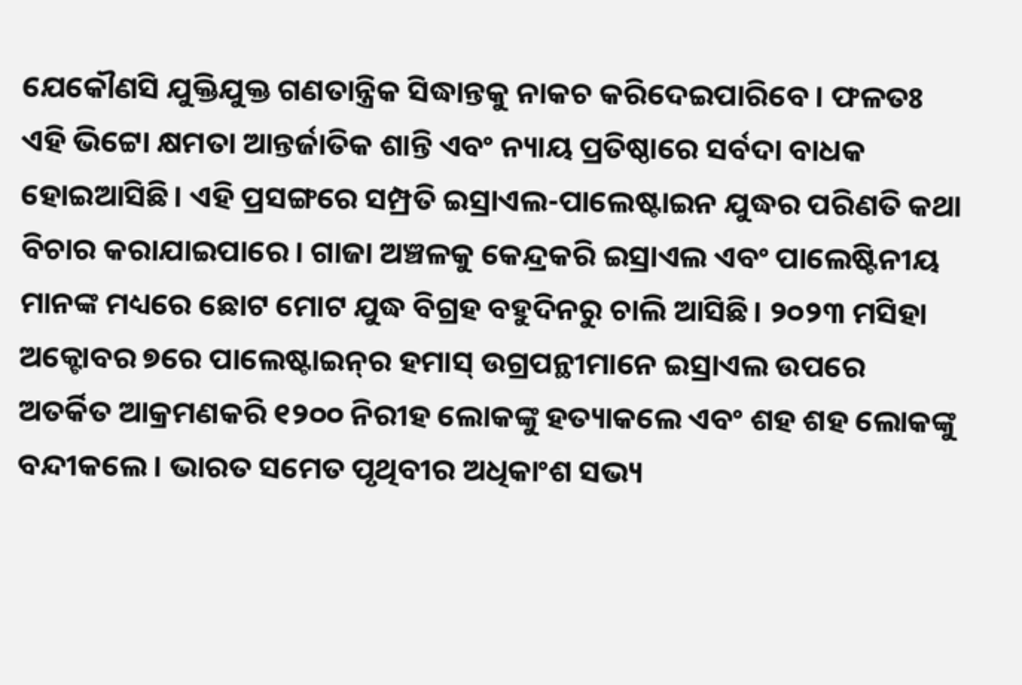ଯେକୌଣସି ଯୁକ୍ତିଯୁକ୍ତ ଗଣତାନ୍ତ୍ରିକ ସିଦ୍ଧାନ୍ତକୁ ନାକଚ କରିଦେଇପାରିବେ। ଫଳତଃ ଏହି ଭିଟ୍ଟୋ କ୍ଷମତା ଆନ୍ତର୍ଜାତିକ ଶାନ୍ତି ଏବଂ ନ୍ୟାୟ ପ୍ରତିଷ୍ଠାରେ ସର୍ବଦା ବାଧକ ହୋଇଆସିଛି। ଏହି ପ୍ରସଙ୍ଗରେ ସମ୍ପ୍ରତି ଇସ୍ରାଏଲ-ପାଲେଷ୍ଟାଇନ ଯୁଦ୍ଧର ପରିଣତି କଥା ବିଚାର କରାଯାଇପାରେ। ଗାଜା ଅଞ୍ଚଳକୁ କେନ୍ଦ୍ରକରି ଇସ୍ରାଏଲ ଏବଂ ପାଲେଷ୍ଟିନୀୟ ମାନଙ୍କ ମଧ୍ୟରେ ଛୋଟ ମୋଟ ଯୁଦ୍ଧ ବିଗ୍ରହ ବହୁଦିନରୁ ଚାଲି ଆସିଛି। ୨୦୨୩ ମସିହା ଅକ୍ଟୋବର ୭ରେ ପାଲେଷ୍ଟାଇନ୍‌ର ହମାସ୍‌ ଉଗ୍ରପନ୍ଥୀମାନେ ଇସ୍ରାଏଲ ଉପରେ ଅତର୍କିତ ଆକ୍ରମଣକରି ୧୨୦୦ ନିରୀହ ଲୋକଙ୍କୁ ହତ୍ୟାକଲେ ଏବଂ ଶହ ଶହ ଲୋକଙ୍କୁ ବନ୍ଦୀକଲେ। ଭାରତ ସମେତ ପୃଥିବୀର ଅଧିକାଂଶ ସଭ୍ୟ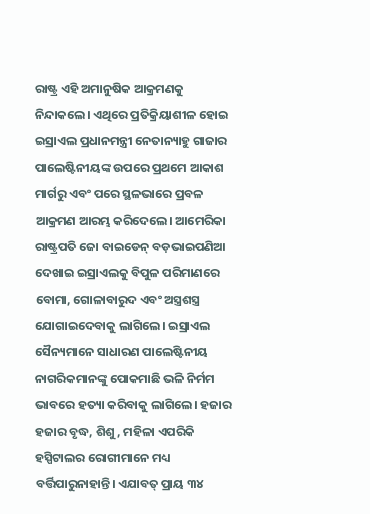ରାଷ୍ଟ୍ର ଏହି ଅମାନୁଷିକ ଆକ୍ରମଣକୁ ନିନ୍ଦାକଲେ। ଏଥିରେ ପ୍ରତିକ୍ରିୟାଶୀଳ ହୋଇ ଇସ୍ରାଏଲ ପ୍ରଧାନମନ୍ତ୍ରୀ ନେତାନ୍ୟାହୁ ଗାଜାର ପାଲେଷ୍ଟିନୀୟଙ୍କ ଉପରେ ପ୍ରଥମେ ଆକାଶ ମାର୍ଗରୁ ଏବଂ ପରେ ସ୍ଥଳଭାରେ ପ୍ରବଳ ଆକ୍ରମଣ ଆରମ୍ଭ କରିଦେଲେ। ଆମେରିକା ରାଷ୍ଟ୍ରପତି ଜୋ ବାଇଡେନ୍‌ ବଡ଼ଭାଇପଣିଆ ଦେଖାଇ ଇସ୍ରାଏଲକୁ ବିପୁଳ ପରିମାଣରେ ବୋମା, ଗୋଳାବାରୁଦ ଏବଂ ଅସ୍ତ୍ରଶସ୍ତ୍ର ଯୋଗାଇଦେବାକୁ ଲାଗିଲେ। ଇସ୍ରାଏଲ ସୈନ୍ୟମାନେ ସାଧାରଣ ପାଲେଷ୍ଟିନୀୟ ନାଗରିକମାନଙ୍କୁ ପୋକମାଛି ଭଳି ନିର୍ମମ ଭାବରେ ହତ୍ୟା କରିବାକୁ ଲାଗିଲେ। ହଜାର ହଜାର ବୃଦ୍ଧ, ଶିଶୁ, ମହିଳା ଏପରିକି ହସ୍ପିଟାଲର ରୋଗୀମାନେ ମଧ୍ୟ ବର୍ତ୍ତିପାରୁନାହାନ୍ତି। ଏଯାବତ୍‌ ପ୍ରାୟ ୩୪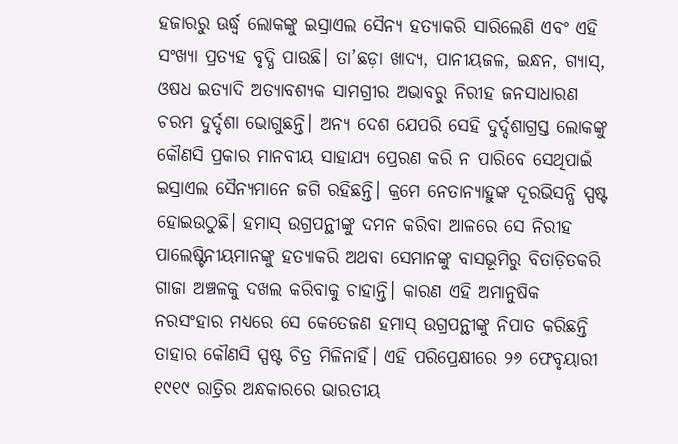ହଜାରରୁ ଊର୍ଦ୍ଧ୍ୱ ଲୋକଙ୍କୁ ଇସ୍ରାଏଲ ସୈନ୍ୟ ହତ୍ୟାକରି ସାରିଲେଣି ଏବଂ ଏହି ସଂଖ୍ୟା ପ୍ରତ୍ୟହ ବୃଦ୍ଧି ପାଉଛି। ତା’ଛଡ଼ା ଖାଦ୍ୟ, ପାନୀୟଜଳ, ଇନ୍ଧନ, ଗ୍ୟାସ୍‌, ଓଷଧ ଇତ୍ୟାଦି ଅତ୍ୟାବଶ୍ୟକ ସାମଗ୍ରୀର ଅଭାବରୁ ନିରୀହ ଜନସାଧାରଣ ଚରମ ଦୁର୍ଦ୍ଦଶା ଭୋଗୁଛନ୍ତି। ଅନ୍ୟ ଦେଶ ଯେପରି ସେହି ଦୁର୍ଦ୍ଦଶାଗ୍ରସ୍ତ ଲୋକଙ୍କୁ କୌଣସି ପ୍ରକାର ମାନବୀୟ ସାହାଯ୍ୟ ପ୍ରେରଣ କରି ନ ପାରିବେ ସେଥିପାଇଁ ଇସ୍ରାଏଲ ସୈନ୍ୟମାନେ ଜଗି ରହିଛନ୍ତି। କ୍ରମେ ନେତାନ୍ୟାହୁଙ୍କ ଦୂରଭିସନ୍ଧି ସ୍ପଷ୍ଟ ହୋଇଉଠୁଛି। ହମାସ୍‌ ଉଗ୍ରପନ୍ଥୀଙ୍କୁ ଦମନ କରିବା ଆଳରେ ସେ ନିରୀହ ପାଲେଷ୍ଟିନୀୟମାନଙ୍କୁ ହତ୍ୟାକରି ଅଥବା ସେମାନଙ୍କୁ ବାସଭୂମିରୁ ବିତାଡ଼ିତକରି ଗାଜା ଅଞ୍ଚଳକୁ ଦଖଲ କରିବାକୁ ଚାହାନ୍ତି। କାରଣ ଏହି ଅମାନୁଷିକ ନରସଂହାର ମଧ୍ୟରେ ସେ କେତେଜଣ ହମାସ୍‌ ଉଗ୍ରପନ୍ଥୀଙ୍କୁ ନିପାତ କରିଛନ୍ତି ତାହାର କୌଣସି ସ୍ପଷ୍ଟ ଚିତ୍ର ମିଳିନାହିଁ। ଏହି ପରିପ୍ରେକ୍ଷୀରେ ୨୬ ଫେବୃୟାରୀ ୧୯୧୯ ରାତ୍ରିର ଅନ୍ଧକାରରେ ଭାରତୀୟ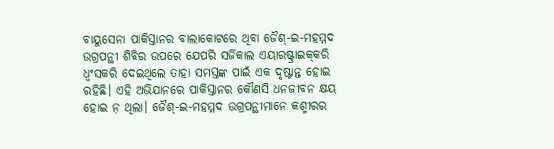ବାୟୁସେନା ପାକିସ୍ତାନର ବାଲାକୋଟରେ ଥିବା ଜୈଶ୍‌-ଇ-ମହମ୍ମଦ ଉଗ୍ରପନ୍ଥୀ ଶିବିର ଉପରେ ଯେପରି ସର୍ଜିକାଲ ଏୟାରଷ୍ଟ୍ରାଇକ୍‌କରି ଧ୍ୱଂସକରି ଦେଇଥିଲେ ତାହା ସମସ୍ତଙ୍କ ପାଇଁ ଏକ ଦୃଷ୍ଟାନ୍ତ ହୋଇ ରହିଛି। ଏହି ଅଭିଯାନରେ ପାକିସ୍ତାନର କୌଣସି ଧନଜୀବନ କ୍ଷୟ ହୋଇ ନ଼ ଥିଲା। ଜୈଶ୍‌-ଇ-ମହମ୍ମଦ ଉଗ୍ରପନ୍ଥୀମାନେ କଶ୍ମୀରର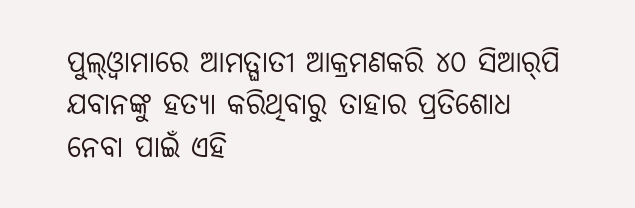ପୁଲ୍‌ଓ୍ବାମାରେ ଆମତ୍ଘାତୀ ଆକ୍ରମଣକରି ୪୦ ସିଆର୍‌ପି ଯବାନଙ୍କୁ ହତ୍ୟା କରିଥିବାରୁ ତାହାର ପ୍ରତିଶୋଧ ନେବା ପାଇଁ ଏହି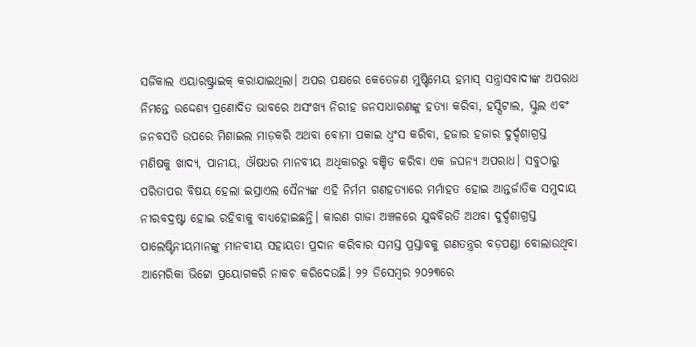ସର୍ଜିକାଲ ଏୟାରଷ୍ଟ୍ରାଇକ୍‌ କରାଯାଇଥିଲା। ଅପର ପକ୍ଷରେ କେତେଜଣ ମୁଷ୍ଟିମେୟ ହମାସ୍‌ ସନ୍ତ୍ରାସବାଦୀଙ୍କ ଅପରାଧ ନିମନ୍ତେ ଉଦ୍ଦେଶ୍ୟ ପ୍ରଣୋଦିତ ଭାବରେ ଅସଂଖ୍ୟ ନିରୀହ ଜନସାଧାରଣଙ୍କୁ ହତ୍ୟା କରିବା, ହସ୍ପିଟାଲ, ସ୍କୁଲ ଏବଂ ଜନବସତି ଉପରେ ମିଶାଇଲ ମାଡ଼କରି ଅଥବା ବୋମା ପକାଇ ଧ୍ୱଂସ କରିବା, ହଜାର ହଜାର ଦୁର୍ଦ୍ଦଶାଗ୍ରସ୍ତ ମଣିଷକୁ ଖାଦ୍ୟ, ପାନୀୟ, ଔଷଧର ମାନବୀୟ ଅଧିକାରରୁ ବଞ୍ଚିତ କରିବା ଏକ ଜଘନ୍ୟ ଅପରାଧ। ସବୁଠାରୁ ପରିତାପର ବିଷୟ ହେଲା ଇସ୍ରାଏଲ ସୈନ୍ୟଙ୍କ ଏହି ନିର୍ମମ ଗଣହତ୍ୟାରେ ମର୍ମାହତ ହୋଇ ଆନ୍ତର୍ଜାତିକ ସମୁଦାୟ ନୀରବଦ୍ରଷ୍ଟା ହୋଇ ରହିବାକୁ ବାଧ୍ୟହୋଇଛନ୍ତି। କାରଣ ଗାଜା ଅଞ୍ଚଳରେ ଯୁଦ୍ଧବିରତି ଅଥବା ଦୁର୍ଦ୍ଦଶାଗ୍ରସ୍ତ ପାଲେଷ୍ଟିନୀୟମାନଙ୍କୁ ମାନବୀୟ ସହାୟତା ପ୍ରଦାନ କରିବାର ସମସ୍ତ ପ୍ରସ୍ତାବକୁ ଗଣତନ୍ତ୍ରର ବଡ଼ପଣ୍ଡା ବୋଲାଉଥିବା ଆମେରିକା ଭିଟ୍ଟୋ ପ୍ରୟୋଗକରି ନାକଚ କରିଦେଉଛି। ୨୨ ଡିସେମ୍ବର ୨୦୨୩ରେ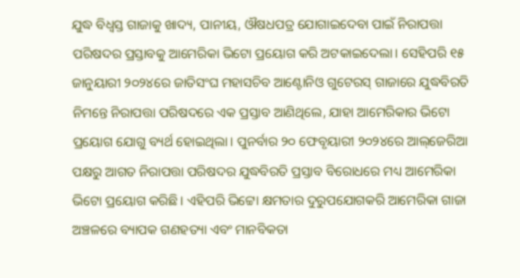ଯୁଦ୍ଧ ବିଧ୍ୱସ୍ତ ଗାଜାକୁ ଖାଦ୍ୟ, ପାନୀୟ, ଔଷଧପତ୍ର ଯୋଗାଇଦେବା ପାଇଁ ନିରାପତ୍ତା ପରିଷଦର ପ୍ରସ୍ତାବକୁ ଆମେରିକା ଭିଟୋ ପ୍ରୟୋଗ କରି ଅଟକାଇଦେଲା। ସେହିପରି ୧୫ ଜାନୁୟାରୀ ୨୦୨୪ରେ ଜାତିସଂଘ ମହାସଚିବ ଆଣ୍ଟୋନିଓ ଗୁଟେରସ୍‌ ଗାଜାରେ ଯୁଦ୍ଧବିରତି ନିମନ୍ତେ ନିରାପତ୍ତା ପରିଷଦରେ ଏକ ପ୍ରସ୍ତାବ ଆଣିଥିଲେ, ଯାହା ଆମେରିକାର ଭିଟୋ ପ୍ରୟୋଗ ଯୋଗୁ ବ୍ୟର୍ଥ ହୋଇଥିଲା। ପୁନର୍ବାର ୨୦ ଫେବୃୟାରୀ ୨୦୨୪ରେ ଆଲ୍‌ଜେରିଆ ପକ୍ଷରୁ ଆଗତ ନିରାପତ୍ତା ପରିଷଦର ଯୁଦ୍ଧବିରତି ପ୍ରସ୍ତାବ ବିରୋଧରେ ମଧ୍ୟ ଆମେରିକା ଭିଟୋ ପ୍ରୟୋଗ କରିଛି। ଏହିପରି ଭିଟ୍ଟୋ କ୍ଷମତାର ଦୁରୁପଯୋଗକରି ଆମେରିକା ଗାଜା ଅଞ୍ଚଳରେ ବ୍ୟାପକ ଗଣହତ୍ୟା ଏବଂ ମାନବିକତା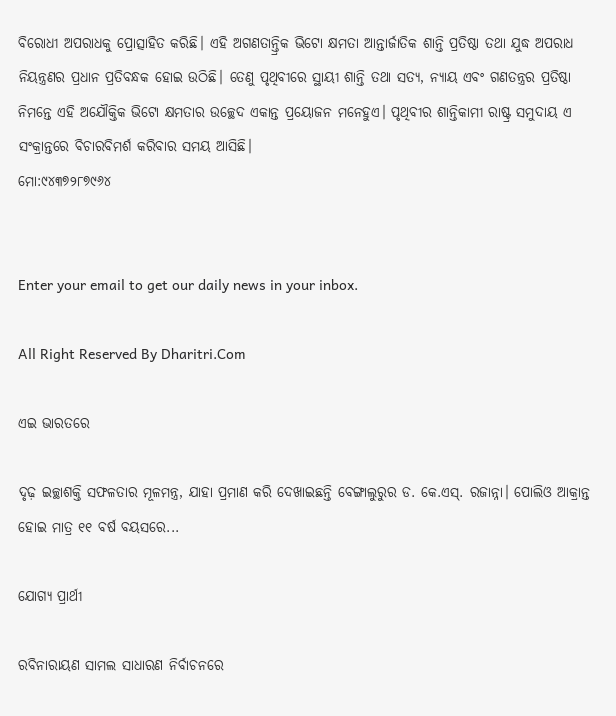ବିରୋଧୀ ଅପରାଧକୁ ପ୍ରୋତ୍ସାହିତ କରିଛି। ଏହି ଅଗଣତାନ୍ତ୍ରିକ ଭିଟୋ କ୍ଷମତା ଆନ୍ତାର୍ଜାତିକ ଶାନ୍ତି ପ୍ରତିଷ୍ଠା ତଥା ଯୁଦ୍ଧ ଅପରାଧ ନିୟନ୍ତ୍ରଣର ପ୍ରଧାନ ପ୍ରତିବନ୍ଧକ ହୋଇ ଉଠିଛି। ତେଣୁ ପୃଥିବୀରେ ସ୍ଥାୟୀ ଶାନ୍ତି ତଥା ସତ୍ୟ, ନ୍ୟାୟ ଏବଂ ଗଣତନ୍ତ୍ରର ପ୍ରତିଷ୍ଠା ନିମନ୍ତେ ଏହି ଅଯୌକ୍ତିକ ଭିଟୋ କ୍ଷମତାର ଉଚ୍ଛେଦ ଏକାନ୍ତ ପ୍ରୟୋଜନ ମନେହୁଏ। ପୃଥିବୀର ଶାନ୍ତିକାମୀ ରାଷ୍ଟ୍ର ସମୁଦାୟ ଏ ସଂକ୍ରାନ୍ତରେ ବିଚାରବିମର୍ଶ କରିବାର ସମୟ ଆସିଛି।
ମୋ:୯୪୩୭୨୮୭୯୬୪


Enter your email to get our daily news in your inbox.

All Right Reserved By Dharitri.Com

ଏଇ ଭାରତରେ

ଦୃଢ଼ ଇଚ୍ଛାଶକ୍ତି ସଫଳତାର ମୂଳମନ୍ତ୍ର, ଯାହା ପ୍ରମାଣ କରି ଦେଖାଇଛନ୍ତି ବେଙ୍ଗାଲୁରୁର ଡ. କେ.ଏସ୍‌. ରଜାନ୍ନା। ପୋଲିଓ ଆକ୍ରାନ୍ତ ହୋଇ ମାତ୍ର ୧୧ ବର୍ଷ ବୟସରେ...

ଯୋଗ୍ୟ ପ୍ରାର୍ଥୀ

ରବିନାରାୟଣ ସାମଲ ସାଧାରଣ ନିର୍ବାଚନରେ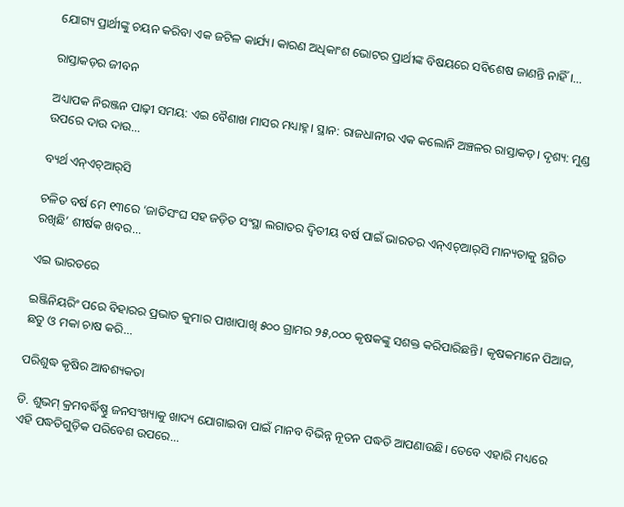ଯୋଗ୍ୟ ପ୍ରାର୍ଥୀଙ୍କୁ ଚୟନ କରିବା ଏକ ଜଟିଳ କାର୍ଯ୍ୟ। କାରଣ ଅଧିକାଂଶ ଭୋଟର ପ୍ରାର୍ଥୀଙ୍କ ବିଷୟରେ ସବିଶେଷ ଜାଣନ୍ତି ନାହିଁ।...

ରାସ୍ତାକଡ଼ର ଜୀବନ

ଅଧ୍ୟାପକ ନିରଞ୍ଜନ ପାଢ଼ୀ ସମୟ: ଏଇ ବୈଶାଖ ମାସର ମଧ୍ୟାହ୍ନ। ସ୍ଥାନ: ରାଜଧାନୀର ଏକ କଲୋନି ଅଞ୍ଚଳର ରାସ୍ତାକଡ଼। ଦୃଶ୍ୟ: ମୁଣ୍ଡ ଉପରେ ଦାଉ ଦାଉ...

ବ୍ୟର୍ଥ ଏନ୍‌ଏଚ୍‌ଆର୍‌ସି

ଚଳିତ ବର୍ଷ ମେ ୧୩ରେ ‘ଜାତିସଂଘ ସହ ଜଡ଼ିତ ସଂସ୍ଥା ଲଗାତର ଦ୍ୱିତୀୟ ବର୍ଷ ପାଇଁ ଭାରତର ଏନ୍‌ଏଚ୍‌ଆର୍‌ସି ମାନ୍ୟତାକୁ ସ୍ଥଗିତ ରଖିଛି’ ଶୀର୍ଷକ ଖବର...

ଏଇ ଭାରତରେ

ଇଞ୍ଜିନିୟରିଂ ପରେ ବିହାରର ପ୍ରଭାତ କୁମାର ପାଖାପାଖି ୫୦୦ ଗ୍ରାମର ୨୫,୦୦୦ କୃଷକଙ୍କୁ ସଶକ୍ତ କରିପାରିଛନ୍ତି। କୃଷକମାନେ ପିଆଜ, ଛତୁ ଓ ମକା ଚାଷ କରି...

ପରିଶୁଦ୍ଧ କୃଷିର ଆବଶ୍ୟକତା

ଡି. ଶୁଭମ୍‌ କ୍ରମବର୍ଦ୍ଧିଷ୍ଣୁ ଜନସଂଖ୍ୟାକୁ ଖାଦ୍ୟ ଯୋଗାଇବା ପାଇଁ ମାନବ ବିଭିନ୍ନ ନୂତନ ପଦ୍ଧତି ଆପଣାଉଛି। ତେବେ ଏହାରି ମଧ୍ୟରେ ଏହି ପଦ୍ଧତିଗୁଡ଼ିକ ପରିବେଶ ଉପରେ...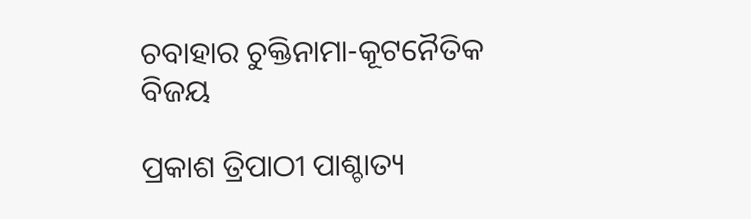ଚବାହାର ଚୁକ୍ତିନାମା-କୂଟନୈତିକ ବିଜୟ

ପ୍ରକାଶ ତ୍ରିପାଠୀ ପାଶ୍ଚାତ୍ୟ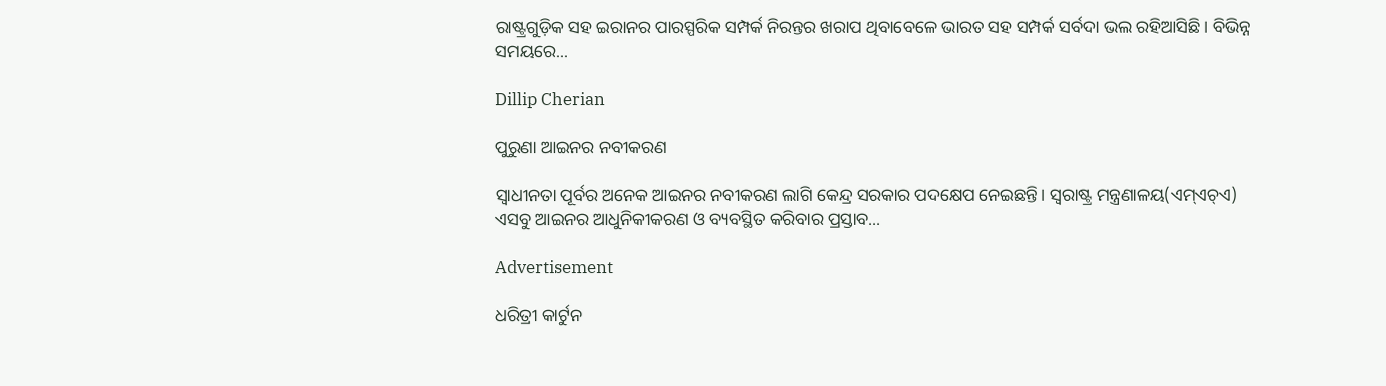ରାଷ୍ଟ୍ରଗୁଡ଼ିକ ସହ ଇରାନର ପାରସ୍ପରିକ ସମ୍ପର୍କ ନିରନ୍ତର ଖରାପ ଥିବାବେଳେ ଭାରତ ସହ ସମ୍ପର୍କ ସର୍ବଦା ଭଲ ରହିଆସିଛି। ବିଭିନ୍ନ ସମୟରେ...

Dillip Cherian

ପୁରୁଣା ଆଇନର ନବୀକରଣ

ସ୍ବାଧୀନତା ପୂର୍ବର ଅନେକ ଆଇନର ନବୀକରଣ ଲାଗି କେନ୍ଦ୍ର ସରକାର ପଦକ୍ଷେପ ନେଇଛନ୍ତି। ସ୍ବରାଷ୍ଟ୍ର ମନ୍ତ୍ରଣାଳୟ(ଏମ୍‌ଏଚ୍‌ଏ) ଏସବୁ ଆଇନର ଆଧୁନିକୀକରଣ ଓ ବ୍ୟବସ୍ଥିତ କରିବାର ପ୍ରସ୍ତାବ...

Advertisement

ଧରିତ୍ରୀ କାର୍ଟୁନ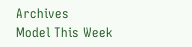Archives
Model This Week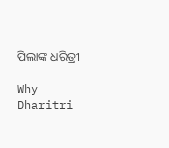ପିଲାଙ୍କ ଧରିତ୍ରୀ

Why Dharitri